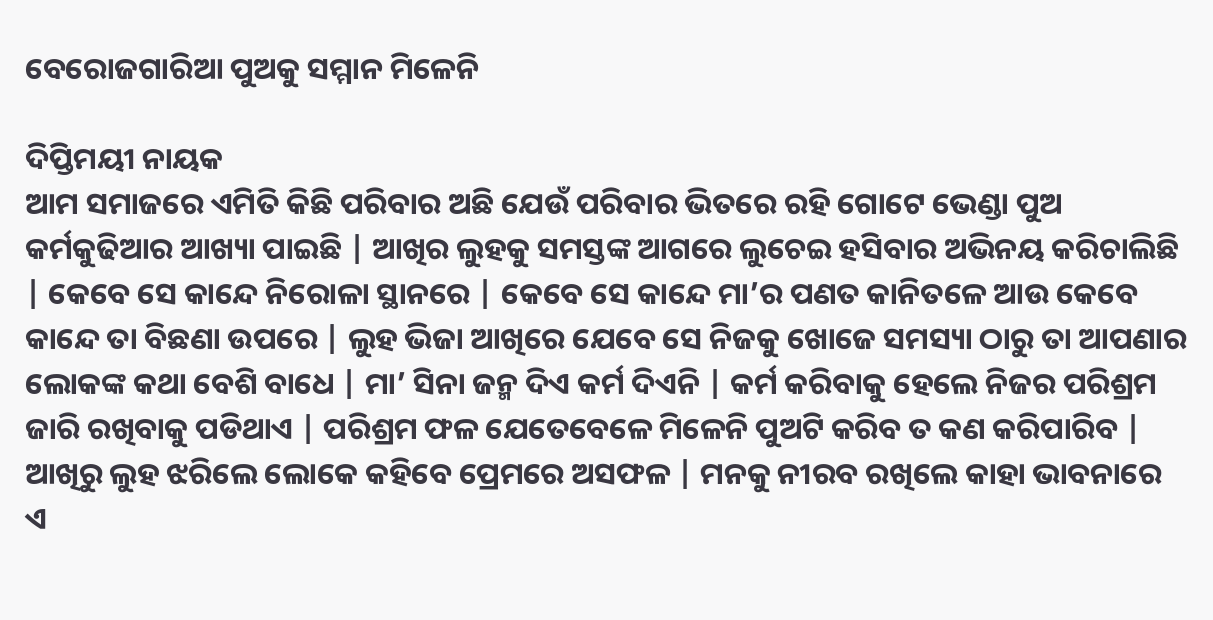ବେରୋଜଗାରିଆ ପୁଅକୁ ସମ୍ମାନ ମିଳେନି

ଦିପ୍ତିମୟୀ ନାୟକ
ଆମ ସମାଜରେ ଏମିତି କିଛି ପରିବାର ଅଛି ଯେଉଁ ପରିବାର ଭିତରେ ରହି ଗୋଟେ ଭେଣ୍ଡା ପୁଅ କର୍ମକୁଢିଆର ଆଖ୍ୟା ପାଇଛି | ଆଖିର ଲୁହକୁ ସମସ୍ତଙ୍କ ଆଗରେ ଲୁଚେଇ ହସିବାର ଅଭିନୟ କରିଚାଲିଛି | କେବେ ସେ କାନ୍ଦେ ନିରୋଳା ସ୍ଥାନରେ | କେବେ ସେ କାନ୍ଦେ ମା’ର ପଣତ କାନିତଳେ ଆଉ କେବେ କାନ୍ଦେ ତା ବିଛଣା ଉପରେ | ଲୁହ ଭିଜା ଆଖିରେ ଯେବେ ସେ ନିଜକୁ ଖୋଜେ ସମସ୍ୟା ଠାରୁ ତା ଆପଣାର ଲୋକଙ୍କ କଥା ବେଶି ବାଧେ | ମା’ ସିନା ଜନ୍ମ ଦିଏ କର୍ମ ଦିଏନି | କର୍ମ କରିବାକୁ ହେଲେ ନିଜର ପରିଶ୍ରମ ଜାରି ରଖିବାକୁ ପଡିଥାଏ | ପରିଶ୍ରମ ଫଳ ଯେତେବେଳେ ମିଳେନି ପୁଅଟି କରିବ ତ କଣ କରିପାରିବ | ଆଖିରୁ ଲୁହ ଝରିଲେ ଲୋକେ କହିବେ ପ୍ରେମରେ ଅସଫଳ | ମନକୁ ନୀରବ ରଖିଲେ କାହା ଭାବନାରେ ଏ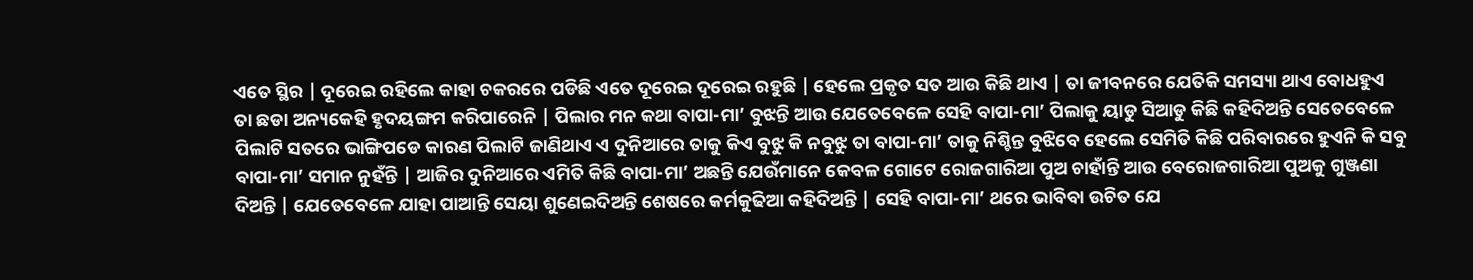ଏତେ ସ୍ଥିର | ଦୂରେଇ ରହିଲେ କାହା ଚକରରେ ପଡିଛି ଏତେ ଦୂରେଇ ଦୂରେଇ ରହୁଛି | ହେଲେ ପ୍ରକୃତ ସତ ଆଉ କିଛି ଥାଏ | ତା ଜୀବନରେ ଯେତିକି ସମସ୍ୟା ଥାଏ ବୋଧହୁଏ ତା ଛଡା ଅନ୍ୟକେହି ହୃଦୟଙ୍ଗମ କରିପାରେନି | ପିଲାର ମନ କଥା ବାପା-ମା’ ବୁଝନ୍ତି ଆଉ ଯେତେବେଳେ ସେହି ବାପା-ମା’ ପିଲାକୁ ୟାଡୁ ସିଆଡୁ କିଛି କହିଦିଅନ୍ତି ସେତେବେଳେ ପିଲାଟି ସତରେ ଭାଙ୍ଗିପଡେ କାରଣ ପିଲାଟି ଜାଣିଥାଏ ଏ ଦୁନିଆରେ ତାକୁ କିଏ ବୁଝୁ କି ନବୁଝୁ ତା ବାପା-ମା’ ତାକୁ ନିଶ୍ଚିନ୍ତ ବୁଝିବେ ହେଲେ ସେମିତି କିଛି ପରିବାରରେ ହୁଏନି କି ସବୁ ବାପା-ମା’ ସମାନ ନୁହଁନ୍ତି | ଆଜିର ଦୁନିଆରେ ଏମିତି କିଛି ବାପା-ମା’ ଅଛନ୍ତି ଯେଉଁମାନେ କେବଳ ଗୋଟେ ରୋଜଗାରିଆ ପୁଅ ଚାହାଁନ୍ତି ଆଉ ବେରୋଜଗାରିଆ ପୁଅକୁ ଗୁଞ୍ଜଣା ଦିଅନ୍ତି | ଯେତେବେଳେ ଯାହା ପାଆନ୍ତି ସେୟା ଶୁଣେଇଦିଅନ୍ତି ଶେଷରେ କର୍ମକୁଢିଆ କହିଦିଅନ୍ତି | ସେହି ବାପା-ମା’ ଥରେ ଭାବିବା ଉଚିତ ଯେ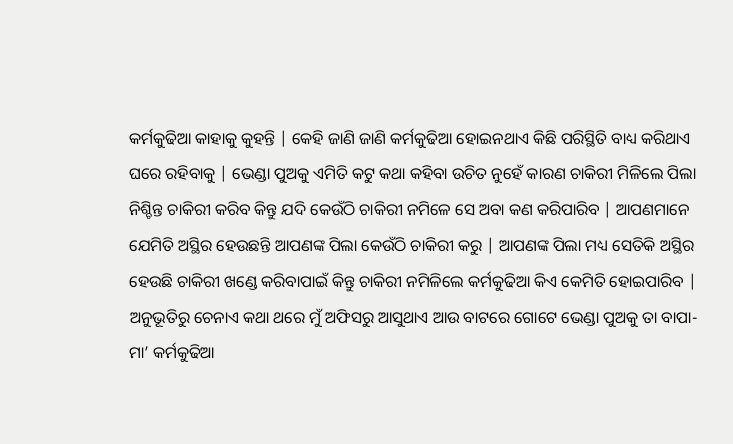କର୍ମକୁଢିଆ କାହାକୁ କୁହନ୍ତି | କେହି ଜାଣି ଜାଣି କର୍ମକୁଢିଆ ହୋଇନଥାଏ କିଛି ପରିସ୍ଥିତି ବାଧ୍ୟ କରିଥାଏ ଘରେ ରହିବାକୁ | ଭେଣ୍ଡା ପୁଅକୁ ଏମିତି କଟୁ କଥା କହିବା ଉଚିତ ନୁହେଁ କାରଣ ଚାକିରୀ ମିଳିଲେ ପିଲା ନିଶ୍ଚିନ୍ତ ଚାକିରୀ କରିବ କିନ୍ତୁ ଯଦି କେଉଁଠି ଚାକିରୀ ନମିଳେ ସେ ଅବା କଣ କରିପାରିବ | ଆପଣମାନେ ଯେମିତି ଅସ୍ଥିର ହେଉଛନ୍ତି ଆପଣଙ୍କ ପିଲା କେଉଁଠି ଚାକିରୀ କରୁ | ଆପଣଙ୍କ ପିଲା ମଧ୍ୟ ସେତିକି ଅସ୍ଥିର ହେଉଛି ଚାକିରୀ ଖଣ୍ଡେ କରିବାପାଇଁ କିନ୍ତୁ ଚାକିରୀ ନମିଳିଲେ କର୍ମକୁଢିଆ କିଏ କେମିତି ହୋଇପାରିବ | ଅନୁଭୂତିରୁ ଚେନାଏ କଥା ଥରେ ମୁଁ ଅଫିସରୁ ଆସୁଥାଏ ଆଉ ବାଟରେ ଗୋଟେ ଭେଣ୍ଡା ପୁଅକୁ ତା ବାପା-ମା’ କର୍ମକୁଢିଆ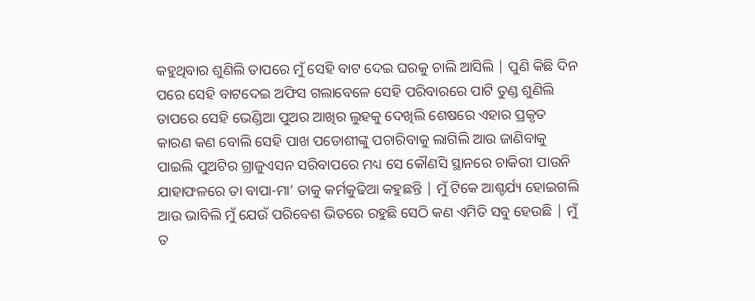କହୁଥିବାର ଶୁଣିଲି ତାପରେ ମୁଁ ସେହି ବାଟ ଦେଇ ଘରକୁ ଚାଲି ଆସିଲି | ପୁଣି କିଛି ଦିନ ପରେ ସେହି ବାଟଦେଇ ଅଫିସ ଗଲାବେଳେ ସେହି ପରିବାରରେ ପାଟି ତୁଣ୍ଡ ଶୁଣିଲି ତାପରେ ସେହି ଭେଣ୍ଡିଆ ପୁଅର ଆଖିର ଲୁହକୁ ଦେଖିଲି ଶେଷରେ ଏହାର ପ୍ରକୃତ କାରଣ କଣ ବୋଲି ସେହି ପାଖ ପଡୋଶୀଙ୍କୁ ପଚାରିବାକୁ ଲାଗିଲି ଆଉ ଜାଣିବାକୁ ପାଇଲି ପୁଅଟିର ଗ୍ରାଜୁଏସନ ସରିବାପରେ ମଧ୍ୟ ସେ କୌଣସି ସ୍ଥାନରେ ଚାକିରୀ ପାଉନି ଯାହାଫଳରେ ତା ବାପା-ମା’ ତାକୁ କର୍ମକୁଢିଆ କହୁଛନ୍ତି | ମୁଁ ଟିକେ ଆଶ୍ଚର୍ଯ୍ୟ ହୋଇଗଲି ଆଉ ଭାବିଲି ମୁଁ ଯେଉଁ ପରିବେଶ ଭିତରେ ରହୁଛି ସେଠି କଣ ଏମିତି ସବୁ ହେଉଛି | ମୁଁ ତ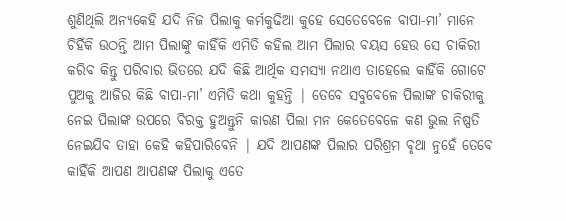ଶୁଣିଥିଲି ଅନ୍ୟକେହି ଯଦି ନିଜ ପିଲାକୁ କର୍ମକୁଢିଆ କୁହେ ସେତେବେଳେ ବାପା-ମା’ ମାନେ ଚିହିଁକି ଉଠନ୍ତି ଆମ ପିଲାଙ୍କୁ କାହିଁକି ଏମିତି କହିଲ ଆମ ପିଲାର ବୟସ ହେଉ ସେ ଚାକିରୀ କରିବ କିନ୍ତୁ ପରିବାର ଭିତରେ ଯଦି କିଛି ଆର୍ଥିକ ସମସ୍ୟା ନଥାଏ ତାହେଲେ କାହିଁକି ଗୋଟେ ପୁଅକୁ ଆଜିର କିଛି ବାପା-ମା’ ଏମିତି କଥା କୁହନ୍ତି | ତେବେ ସବୁବେଳେ ପିଲାଙ୍କ ଚାକିରୀକୁ ନେଇ ପିଲାଙ୍କ ଉପରେ ବିରକ୍ତ ହୁଅନ୍ତୁନି କାରଣ ପିଲା ମନ କେତେବେଳେ କଣ ଭୁଲ ନିଷ୍ପତି ନେଇଯିବ ତାହା କେହି କହିପାରିବେନି | ଯଦି ଆପଣଙ୍କ ପିଲାର ପରିଶ୍ରମ ବୃଥା ନୁହେଁ ତେବେ କାହିଁକି ଆପଣ ଆପଣଙ୍କ ପିଲାକୁ ଏତେ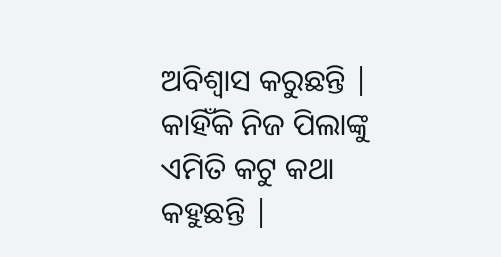ଅବିଶ୍ୱାସ କରୁଛନ୍ତି | କାହିଁକି ନିଜ ପିଲାଙ୍କୁ ଏମିତି କଟୁ କଥା କହୁଛନ୍ତି |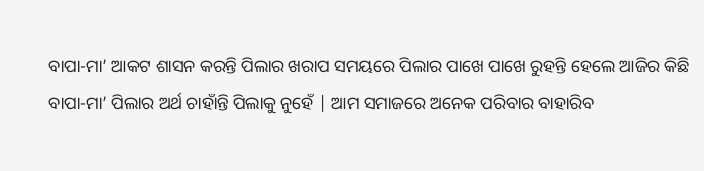ବାପା-ମା’ ଆକଟ ଶାସନ କରନ୍ତି ପିଲାର ଖରାପ ସମୟରେ ପିଲାର ପାଖେ ପାଖେ ରୁହନ୍ତି ହେଲେ ଆଜିର କିଛି ବାପା-ମା’ ପିଲାର ଅର୍ଥ ଚାହାଁନ୍ତି ପିଲାକୁ ନୁହେଁ | ଆମ ସମାଜରେ ଅନେକ ପରିବାର ବାହାରିବ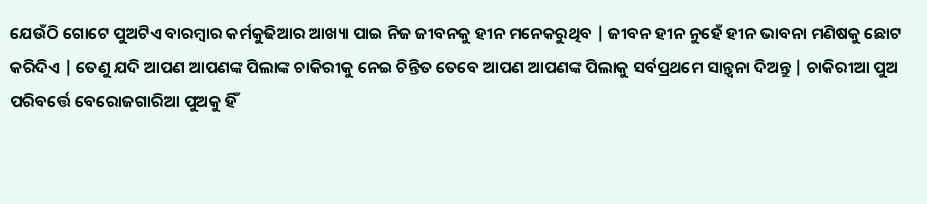ଯେଉଁଠି ଗୋଟେ ପୁଅଟିଏ ବାରମ୍ବାର କର୍ମକୁଢିଆର ଆଖ୍ୟା ପାଇ ନିଜ ଜୀବନକୁ ହୀନ ମନେକରୁଥିବ | ଜୀବନ ହୀନ ନୁହେଁ ହୀନ ଭାବନା ମଣିଷକୁ ଛୋଟ କରିଦିଏ | ତେଣୁ ଯଦି ଆପଣ ଆପଣଙ୍କ ପିଲାଙ୍କ ଚାକିରୀକୁ ନେଇ ଚିନ୍ତିତ ତେବେ ଆପଣ ଆପଣଙ୍କ ପିଲାକୁ ସର୍ବପ୍ରଥମେ ସାନ୍ତ୍ୱନା ଦିଅନ୍ତୁ | ଚାକିରୀଆ ପୁଅ ପରିବର୍ତ୍ତେ ବେରୋଜଗାରିଆ ପୁଅକୁ ହିଁ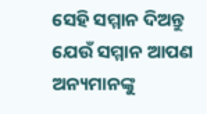ସେହି ସମ୍ମାନ ଦିଅନ୍ତୁ ଯେଉଁ ସମ୍ମାନ ଆପଣ ଅନ୍ୟମାନଙ୍କୁ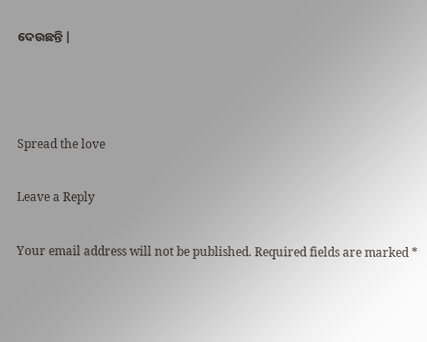ଦେଉଛନ୍ତି |



Spread the love

Leave a Reply

Your email address will not be published. Required fields are marked *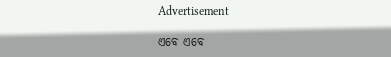Advertisement

ଏବେ ଏବେ